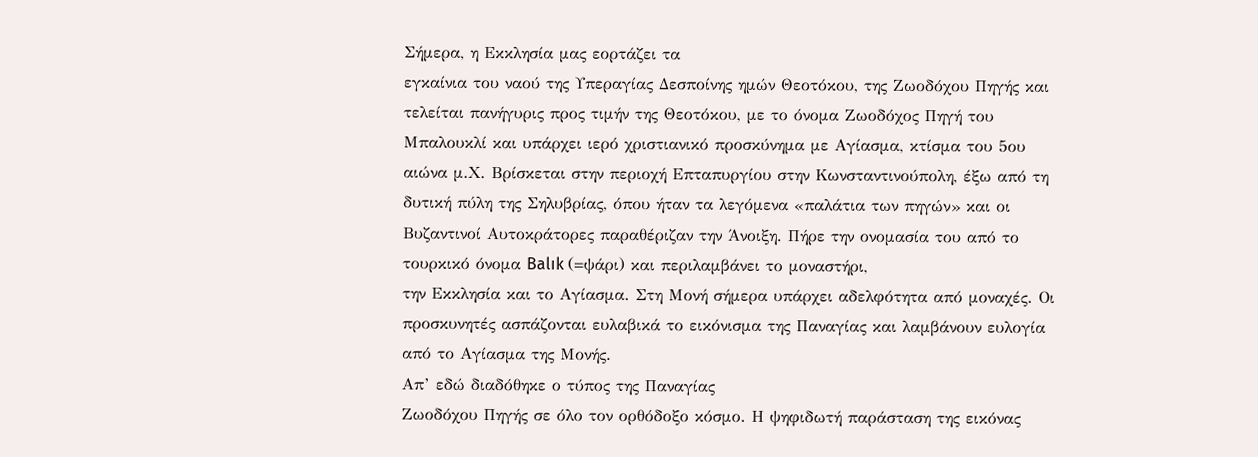Σήμερα, η Εκκλησία μας εορτάζει τα
εγκαίνια του ναού της Υπεραγίας Δεσποίνης ημών Θεοτόκου, της Ζωοδόχου Πηγής και
τελείται πανήγυρις προς τιμήν της Θεοτόκου, με το όνομα Ζωοδόχος Πηγή του
Μπαλουκλί και υπάρχει ιερό χριστιανικό προσκύνημα με Αγίασμα, κτίσμα του 5ου
αιώνα μ.Χ. Βρίσκεται στην περιοχή Επταπυργίου στην Κωνσταντινούπολη, έξω από τη
δυτική πύλη της Σηλυβρίας, όπου ήταν τα λεγόμενα «παλάτια των πηγών» και οι
Βυζαντινοί Αυτοκράτορες παραθέριζαν την Άνοιξη. Πήρε την ονομασία του από το
τουρκικό όνομα Balık (=ψάρι) και περιλαμβάνει το μοναστήρι,
την Εκκλησία και το Αγίασμα. Στη Μονή σήμερα υπάρχει αδελφότητα από μοναχές. Οι
προσκυνητές ασπάζονται ευλαβικά το εικόνισμα της Παναγίας και λαμβάνουν ευλογία
από το Αγίασμα της Μονής.
Απ’ εδώ διαδόθηκε ο τύπος της Παναγίας
Ζωοδόχου Πηγής σε όλο τον ορθόδοξο κόσμο. Η ψηφιδωτή παράσταση της εικόνας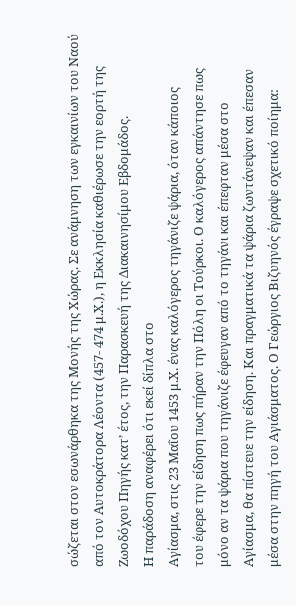σώζεται στον εσωνάρθηκα της Μονής της Χώρας. Σε ανάμνηση των εγκαινίων του Ναού
από τον Αυτοκράτορα Λέοντα (457- 474 μ.Χ.), η Εκκλησία καθιέρωσε την εορτή της
Ζωοδόχου Πηγής κατ’ έτος, την Παρασκευή της Διακαινησίμου Εβδομάδος.
Η παράδοση αναφέρει ότι εκεί δίπλα στο
Αγίασμα, στις 23 Μαΐου 1453 μ.Χ. ένας καλόγερος τηγάνιζε ψάρια, όταν κάποιος
του έφερε την είδηση πως πήραν την Πόλη οι Τούρκοι. Ο καλόγερος απάντησε πως
μόνο αν τα ψάρια που τηγάνιζε έφευγαν από το τηγάνι και έπεφταν μέσα στο
Αγίασμα, θα πίστευε την είδηση. Και πραγματικά τα ψάρια ζωντάνεψαν και έπεσαν
μέσα στην πηγή του Αγιάσματος. Ο Γεώργιος Βιζυηνός έγραψε σχετικό ποίημα: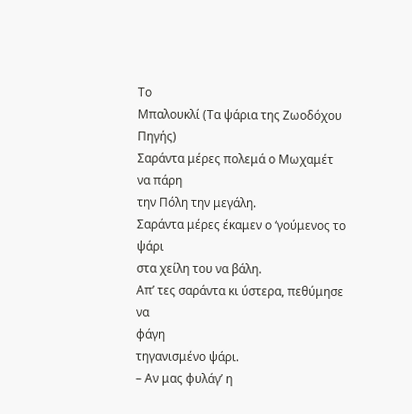Το
Μπαλουκλί (Τα ψάρια της Ζωοδόχου Πηγής)
Σαράντα μέρες πολεμά ο Μωχαμέτ να πάρη
την Πόλη την μεγάλη.
Σαράντα μέρες έκαμεν ο ‘γούμενος το ψάρι
στα χείλη του να βάλη.
Απ’ τες σαράντα κι ύστερα, πεθύμησε να
φάγη
τηγανισμένο ψάρι.
– Αν μας φυλάγ’ η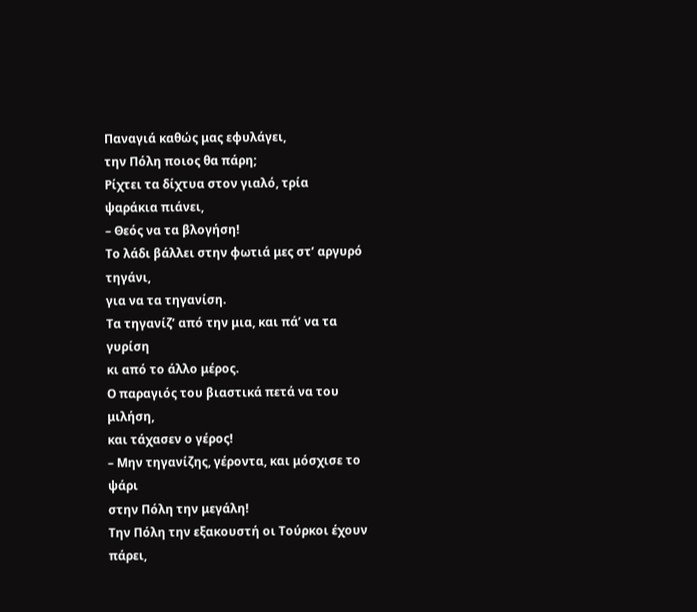Παναγιά καθώς μας εφυλάγει,
την Πόλη ποιος θα πάρη;
Ρίχτει τα δίχτυα στον γιαλό, τρία
ψαράκια πιάνει,
– Θεός να τα βλογήση!
Το λάδι βάλλει στην φωτιά μες στ’ αργυρό
τηγάνι,
για να τα τηγανίση.
Τα τηγανίζ’ από την μια, και πά’ να τα
γυρίση
κι από το άλλο μέρος.
Ο παραγιός του βιαστικά πετά να του
μιλήση,
και τάχασεν ο γέρος!
– Μην τηγανίζης, γέροντα, και μόσχισε το
ψάρι
στην Πόλη την μεγάλη!
Την Πόλη την εξακουστή οι Τούρκοι έχουν
πάρει,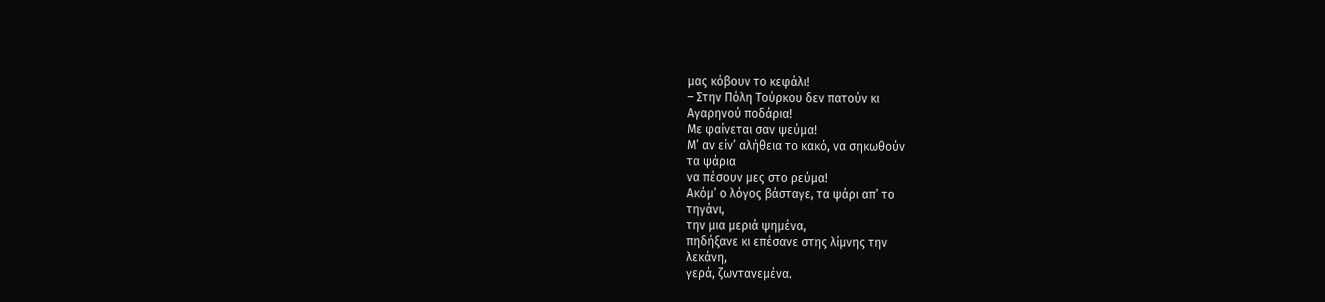μας κόβουν το κεφάλι!
– Στην Πόλη Τούρκου δεν πατούν κι
Αγαρηνού ποδάρια!
Με φαίνεται σαν ψεύμα!
Μ’ αν είν’ αλήθεια το κακό, να σηκωθούν
τα ψάρια
να πέσουν μες στο ρεύμα!
Ακόμ’ ο λόγος βάσταγε, τα ψάρι απ’ το
τηγάνι,
την μια μεριά ψημένα,
πηδήξανε κι επέσανε στης λίμνης την
λεκάνη,
γερά, ζωντανεμένα.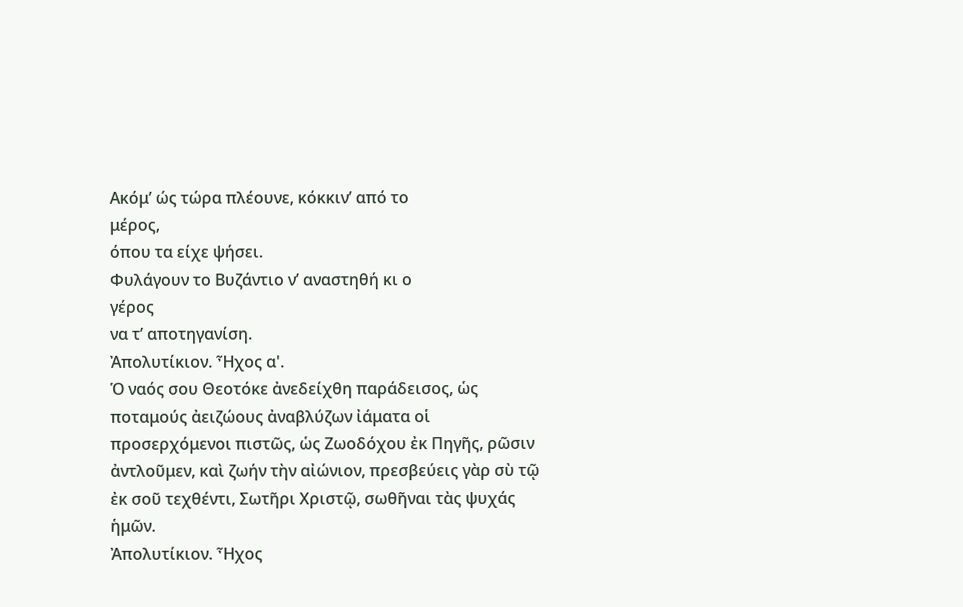Ακόμ’ ώς τώρα πλέουνε, κόκκιν’ από το
μέρος,
όπου τα είχε ψήσει.
Φυλάγουν το Βυζάντιο ν’ αναστηθή κι ο
γέρος
να τ’ αποτηγανίση.
Ἀπολυτίκιον. Ἦχος α'.
Ὁ ναός σου Θεοτόκε ἀνεδείχθη παράδεισος, ὡς ποταμούς ἀειζώους ἀναβλύζων ἰάματα οἱ προσερχόμενοι πιστῶς, ὡς Ζωοδόχου ἐκ Πηγῆς, ρῶσιν ἀντλοῦμεν, καὶ ζωήν τὴν αἰώνιον, πρεσβεύεις γὰρ σὺ τῷ ἐκ σοῦ τεχθέντι, Σωτῆρι Χριστῷ, σωθῆναι τὰς ψυχάς ἡμῶν.
Ἀπολυτίκιον. Ἦχος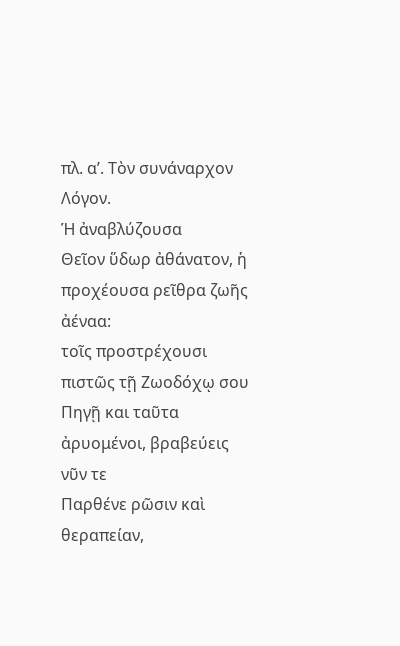πλ. α’. Τὸν συνάναρχον Λόγον.
Ἡ ἀναβλύζουσα
Θεῖον ὕδωρ ἀθάνατον, ἡ προχέουσα ρεῖθρα ζωῆς ἀέναα:
τοῖς προστρέχουσι πιστῶς τῇ Ζωοδόχῳ σου Πηγῇ και ταῦτα ἀρυoμένοι, βραβεύεις νῦν τε
Παρθένε ρῶσιν καὶ θεραπείαν,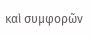καὶ συμφορῶν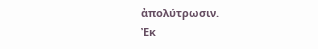ἀπολύτρωσιν.
Ἐκ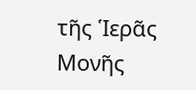τῆς Ἱερᾶς Μονῆς